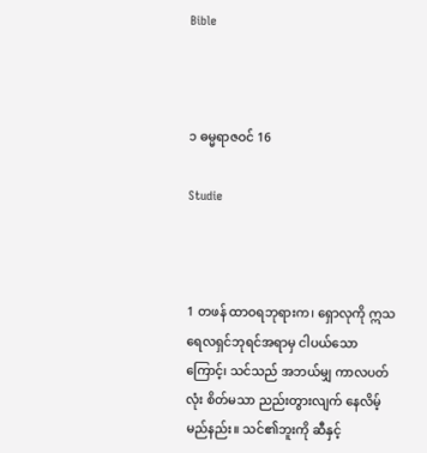Bible



၁ ဓမ္မရာဇဝင် 16

Studie



1 တဖန် ထာဝရဘုရားက၊ ရှောလုကို ဣသရေလရှင်ဘုရင်အရာမှ ငါပယ်သောကြောင့်၊ သင်သည် အဘယ်မျှ ကာလပတ်လုံး စိတ်မသာ ညည်းတွားလျက် နေလိမ့်မည်နည်း။ သင်၏ဘူးကို ဆီနှင့်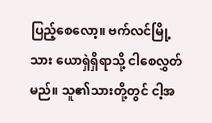ပြည့်စေလော့။ ဗက်လင်မြို့သား ယောရှဲရှိရာသို့ ငါစေလွှတ်မည်။ သူ၏သားတို့တွင် ငါ့အ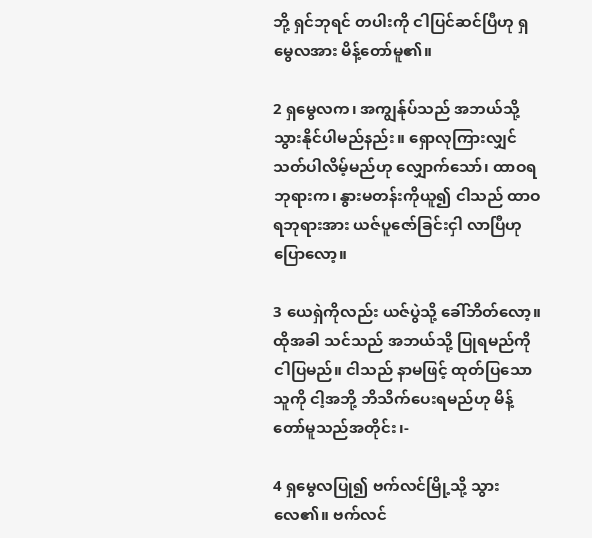ဘို့ ရှင်ဘုရင် တပါးကို ငါပြင်ဆင်ပြီဟု ရှမွေလအား မိန့်တော်မူ၏။

2 ရှမွေလက၊ အကျွန်ုပ်သည် အဘယ်သို့ သွားနိုင်ပါမည်နည်း။ ရှောလုကြားလျှင် သတ်ပါလိမ့်မည်ဟု လျှောက်သော်၊ ထာဝရဘုရားက၊ နွားမတန်းကိုယူ၍ ငါသည် ထာဝရဘုရားအား ယဇ်ပူဇော်ခြင်းငှါ လာပြီဟု ပြောလော့။

3 ယေရှဲကိုလည်း ယဇ်ပွဲသို့ ခေါ်ဘိတ်လော့။ ထိုအခါ သင်သည် အဘယ်သို့ ပြုရမည်ကို ငါပြမည်။ ငါသည် နာမဖြင့် ထုတ်ပြသောသူကို ငါ့အဘို့ ဘိသိက်ပေးရမည်ဟု မိန့်တော်မူသည်အတိုင်း၊-

4 ရှမွေလပြု၍ ဗက်လင်မြို့သို့ သွားလေ၏။ ဗက်လင်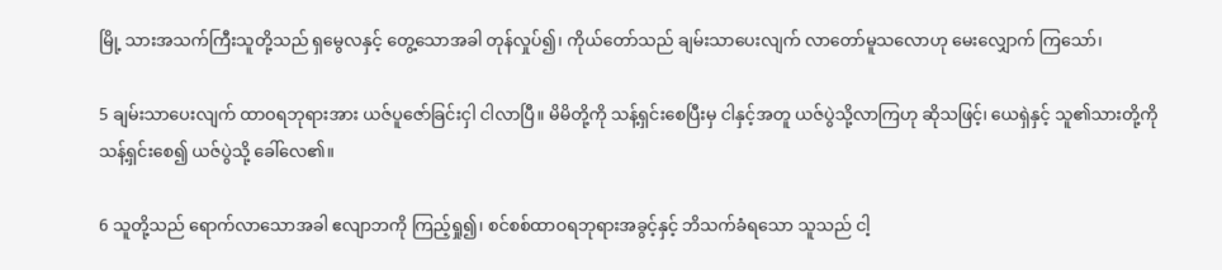မြို့ သားအသက်ကြီးသူတို့သည် ရှမွေလနှင့် တွေ့သောအခါ တုန်လှုပ်၍၊ ကိုယ်တော်သည် ချမ်းသာပေးလျက် လာတော်မူသလောဟု မေးလျှောက် ကြသော်၊

5 ချမ်းသာပေးလျက် ထာဝရဘုရားအား ယဇ်ပူဇော်ခြင်းငှါ ငါလာပြီ။ မိမိတို့ကို သန့်ရှင်းစေပြီးမှ ငါနှင့်အတူ ယဇ်ပွဲသို့လာကြဟု ဆိုသဖြင့်၊ ယေရှဲနှင့် သူ၏သားတို့ကို သန့်ရှင်းစေ၍ ယဇ်ပွဲသို့ ခေါ်လေ၏။

6 သူတို့သည် ရောက်လာသောအခါ ဧလျာဘကို ကြည့်ရှု၍၊ စင်စစ်ထာဝရဘုရားအခွင့်နှင့် ဘိသက်ခံရသော သူသည် ငါ့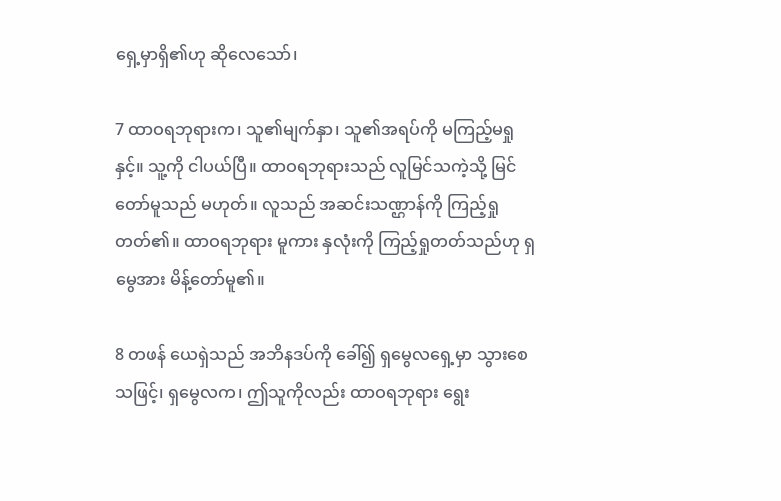ရှေ့မှာရှိ၏ဟု ဆိုလေသော်၊

7 ထာဝရဘုရားက၊ သူ၏မျက်နှာ၊ သူ၏အရပ်ကို မကြည့်မရှုနှင့်။ သူ့ကို ငါပယ်ပြီ။ ထာဝရဘုရားသည် လူမြင်သကဲ့သို့ မြင်တော်မူသည် မဟုတ်။ လူသည် အဆင်းသဏ္ဌာန်ကို ကြည့်ရှုတတ်၏။ ထာဝရဘုရား မူကား နှလုံးကို ကြည့်ရှုတတ်သည်ဟု ရှမွေအား မိန့်တော်မူ၏။

8 တဖန် ယေရှဲသည် အဘိနဒပ်ကို ခေါ်၍ ရှမွေလရှေ့မှာ သွားစေသဖြင့်၊ ရှမွေလက၊ ဤသူကိုလည်း ထာဝရဘုရား ရွေး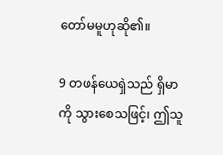တော်မမူဟုဆို၏။

9 တဖန်ယေရှဲသည် ရှိမာကို သွားစေသဖြင့်၊ ဤသူ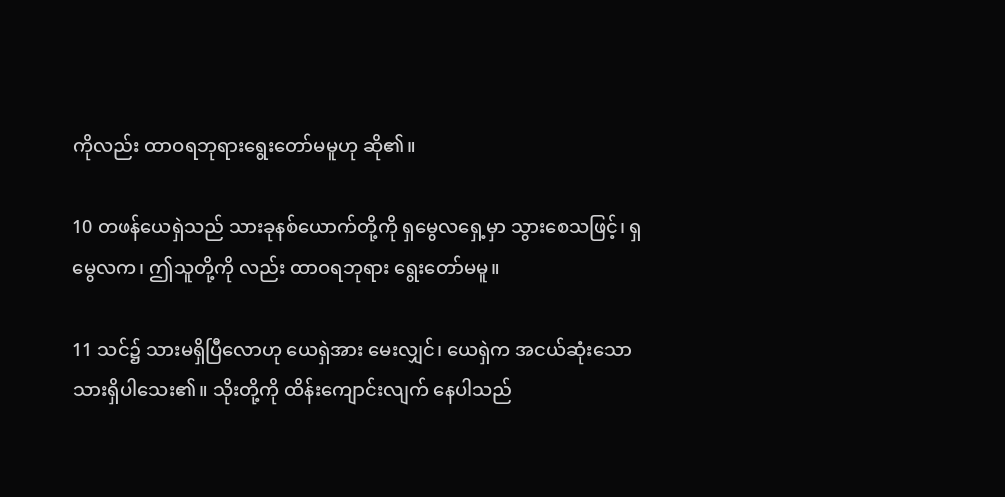ကိုလည်း ထာဝရဘုရားရွေးတော်မမူဟု ဆို၏။

10 တဖန်ယေရှဲသည် သားခုနစ်ယောက်တို့ကို ရှမွေလရှေ့မှာ သွားစေသဖြင့်၊ ရှမွေလက၊ ဤသူတို့ကို လည်း ထာဝရဘုရား ရွေးတော်မမူ။

11 သင်၌ သားမရှိပြီလောဟု ယေရှဲအား မေးလျှင်၊ ယေရှဲက အငယ်ဆုံးသော သားရှိပါသေး၏။ သိုးတို့ကို ထိန်းကျောင်းလျက် နေပါသည်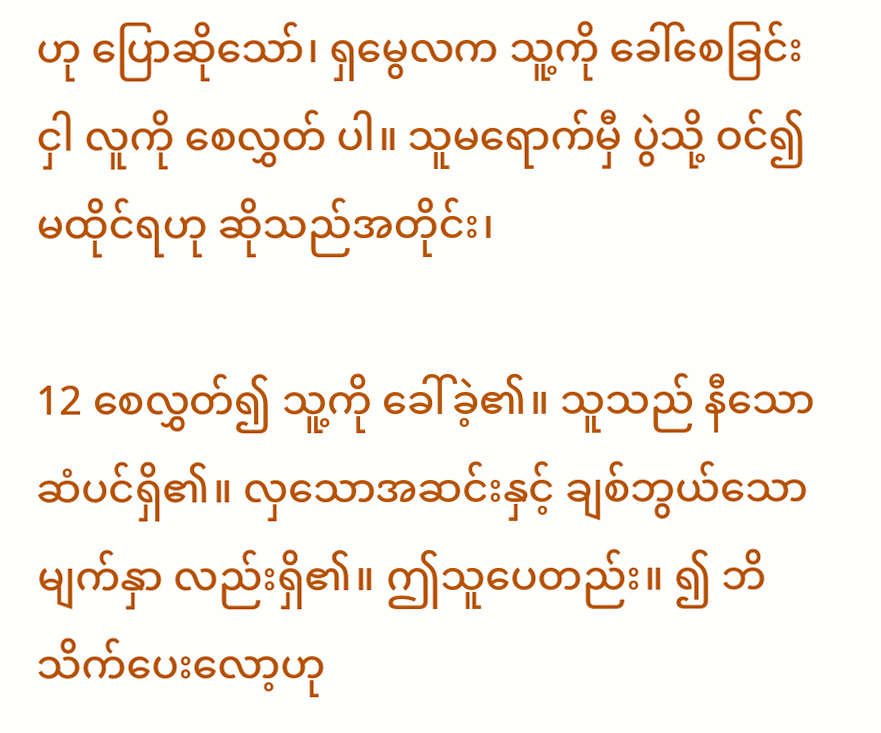ဟု ပြောဆိုသော်၊ ရှမွေလက သူ့ကို ခေါ်စေခြင်းငှါ လူကို စေလွှတ် ပါ။ သူမရောက်မှီ ပွဲသို့ ဝင်၍ မထိုင်ရဟု ဆိုသည်အတိုင်း၊

12 စေလွှတ်၍ သူ့ကို ခေါ်ခဲ့၏။ သူသည် နီသောဆံပင်ရှိ၏။ လှသောအဆင်းနှင့် ချစ်ဘွယ်သော မျက်နှာ လည်းရှိ၏။ ဤသူပေတည်း။ ၍ ဘိသိက်ပေးလော့ဟု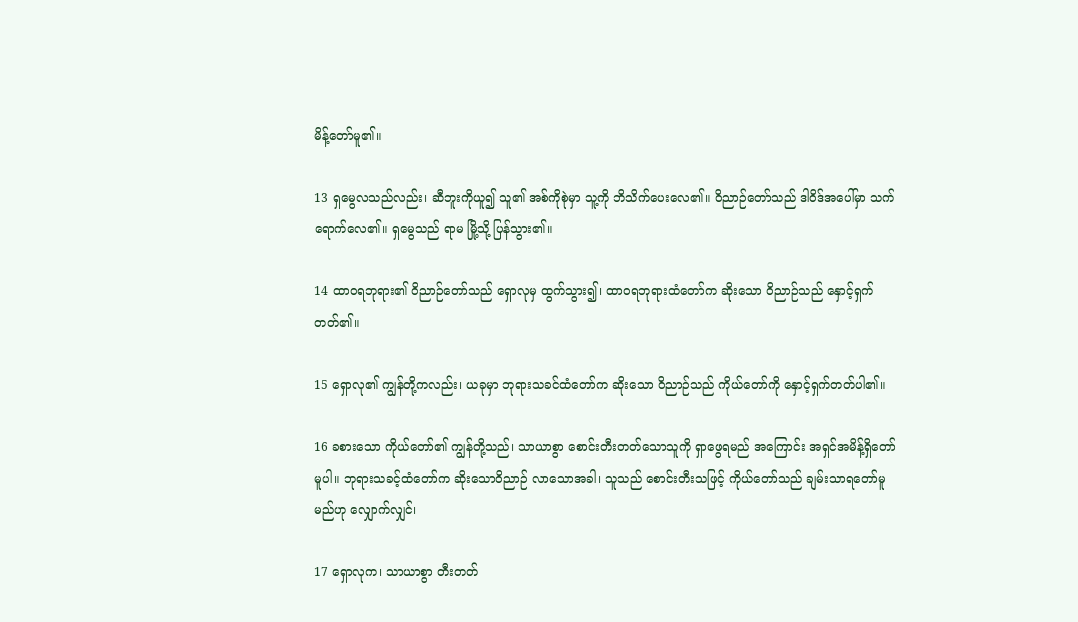မိန့်တော်မူ၏။

13 ရှမွေလသည်လည်း၊ ဆီဘူးကိုယူ၍ သူ၏ အစ်ကိုစုဲမှာ သူ့ကို ဘိသိက်ပေးလေ၏။ ဝိညာဉ်တော်သည် ဒါဝိဒ်အပေါ်မှာ သက်ရောက်လေ၏။ ရှမွေသည် ရာမ မြို့သို့ ပြန်သွား၏။

14 ထာဝရဘုရား၏ ဝိညာဉ်တော်သည် ရှောလုမှ ထွက်သွား၍၊ ထာဝရဘုရားထံတော်က ဆိုးသော ဝိညာဉ်သည် နှောင့်ရှက်တတ်၏။

15 ရှောလု၏ ကျွန်တို့ကလည်း၊ ယခုမှာ ဘုရားသခင်ထံတော်က ဆိုးသော ဝိညာဉ်သည် ကိုယ်တော်ကို နှောင့်ရှက်တတ်ပါ၏။

16 ခစားသော ကိုယ်တော်၏ ကျွန်တို့သည်၊ သာယာစွာ စောင်းတီးတတ်သောသူကို ရှာဖွေရမည် အကြောင်း အရှင်အမိန့်ရှိတော်မူပါ။ ဘုရားသခင့်ထံတော်က ဆိုးသောဝိညာဉ် လာသောအခါ၊ သူသည် စောင်းတီးသဖြင့် ကိုယ်တော်သည် ချမ်းသာရတော်မူမည်ဟု လျှောက်လျှင်၊

17 ရှောလုက၊ သာယာစွာ တီးတတ်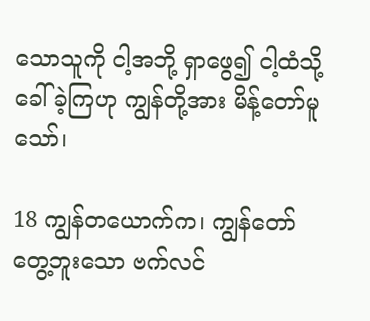သောသူကို ငါ့အဘို့ ရှာဖွေ၍ ငါ့ထံသို့ ခေါ်ခဲ့ကြဟု ကျွန်တို့အား မိန့်တော်မူသော်၊

18 ကျွန်တယောက်က၊ ကျွန်တော်တွေ့ဘူးသော ဗက်လင်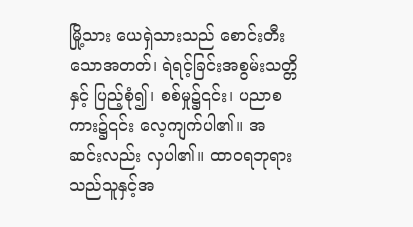မြို့သား ယေရှဲသားသည် စောင်းတီးသောအတတ်၊ ရဲရင့်ခြင်းအစွမ်းသတ္တိနှင့် ပြည့်စုံ၍၊ စစ်မှု၌၎င်း၊ ပညာစကား၌၎င်း လေ့ကျက်ပါ၏။ အဆင်းလည်း လှပါ၏။ ထာဝရဘုရားသည်သူနှင့်အ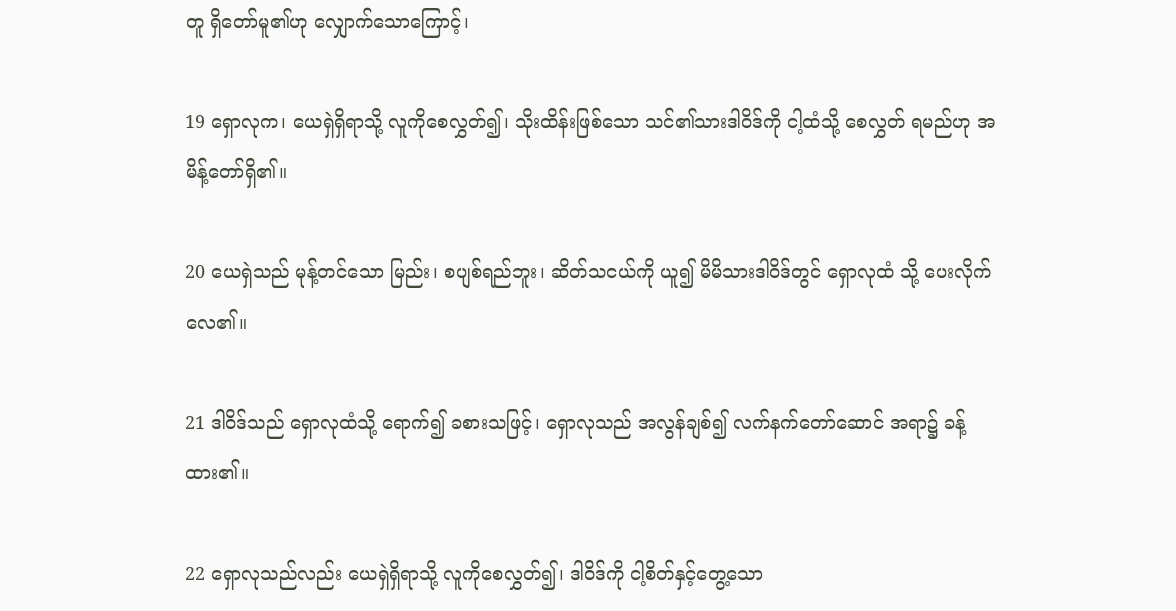တူ ရှိတော်မူ၏ဟု လျှောက်သောကြောင့်၊

19 ရှောလုက၊ ယေရှဲရှိရာသို့ လူကိုစေလွှတ်၍၊ သိုးထိန်းဖြစ်သော သင်၏သားဒါဝိဒ်ကို ငါ့ထံသို့ စေလွှတ် ရမည်ဟု အမိန့်တော်ရှိ၏။

20 ယေရှဲသည် မုန့်တင်သော မြည်း၊ စပျစ်ရည်ဘူး၊ ဆိတ်သငယ်ကို ယူ၍ မိမိသားဒါဝိဒ်တွင် ရှောလုထံ သို့ ပေးလိုက်လေ၏။

21 ဒါဝိဒ်သည် ရှောလုထံသို့ ရောက်၍ ခစားသဖြင့်၊ ရှောလုသည် အလွန်ချစ်၍ လက်နက်တော်ဆောင် အရာ၌ ခန့်ထား၏။

22 ရှောလုသည်လည်း ယေရှဲရှိရာသို့ လူကိုစေလွှတ်၍၊ ဒါဝိဒ်ကို ငါ့စိတ်နှင့်တွေ့သော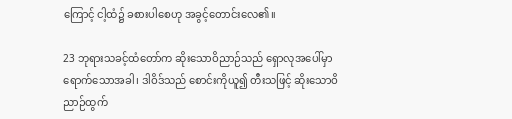ကြောင့် ငါ့ထံ၌ ခစားပါစေဟု အခွင့်တောင်းလေ၏။

23 ဘုရားသခင့်ထံတော်က ဆိုးသောဝိညာဉ်သည် ရှောလုအပေါ်မှာ ရောက်သောအခါ၊ ဒါဝိဒ်သည် စောင်းကိုယူ၍ တီးသဖြင့် ဆိုးသောဝိညာဉ်ထွက်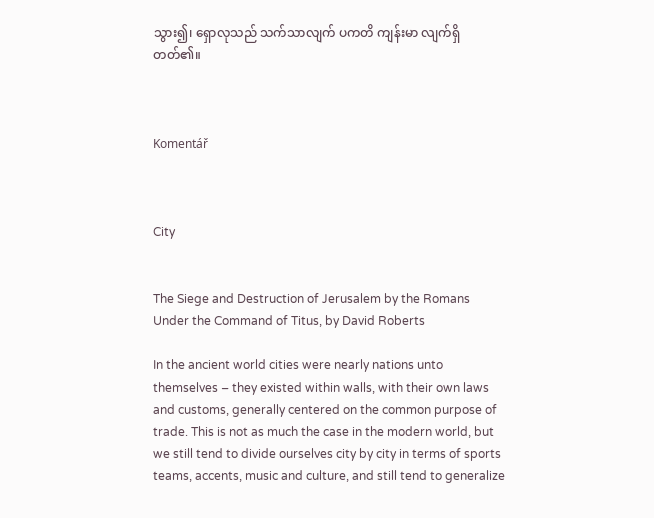သွား၍၊ ရှောလုသည် သက်သာလျက် ပကတိ ကျန်းမာ လျက်ရှိတတ်၏။



Komentář



City


The Siege and Destruction of Jerusalem by the Romans Under the Command of Titus, by David Roberts

In the ancient world cities were nearly nations unto themselves – they existed within walls, with their own laws and customs, generally centered on the common purpose of trade. This is not as much the case in the modern world, but we still tend to divide ourselves city by city in terms of sports teams, accents, music and culture, and still tend to generalize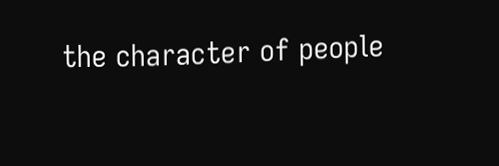the character of people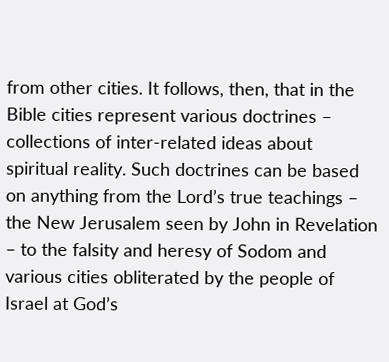from other cities. It follows, then, that in the Bible cities represent various doctrines – collections of inter-related ideas about spiritual reality. Such doctrines can be based on anything from the Lord’s true teachings – the New Jerusalem seen by John in Revelation – to the falsity and heresy of Sodom and various cities obliterated by the people of Israel at God’s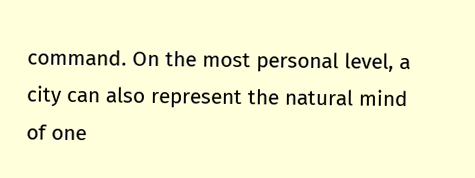command. On the most personal level, a city can also represent the natural mind of one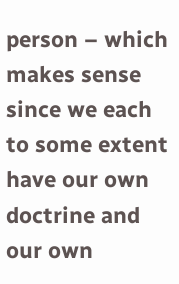person – which makes sense since we each to some extent have our own doctrine and our own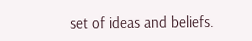set of ideas and beliefs.